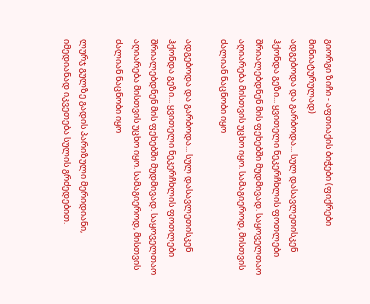გიორგი ზიჩი - აფთიაქის ბიჭები (ფიქრები მინიატურულად)
ადგებოდა და გარბოდა... სულ დასავლეთისკენ ჰქონდა გეზი... ყვითელი ნეკერჩხლის ფოთლები შრიალებდნენ მის ფეხებში მუდმივად. საყოველთაო აღიარება მისთვის უცხო იყო. სამაგიეროდ, მისთვის ძალიან ნაცნობი იყო

ადგებოდა და გარბოდა... სულ დასავლეთისკენ ჰქონდა გეზი... ყვითელი ნეკერჩხლის ფოთლები შრიალებდნენ მის ფეხებში მუდმივად. საყოველთაო აღიარება მისთვის უცხო იყო. სამაგიეროდ, მისთვის ძალიან ნაცნობი იყო

ლურჯ გულზე გადის პარიზული მერიდიანი, იმედიანად იკვეთება სულის გრძედებით.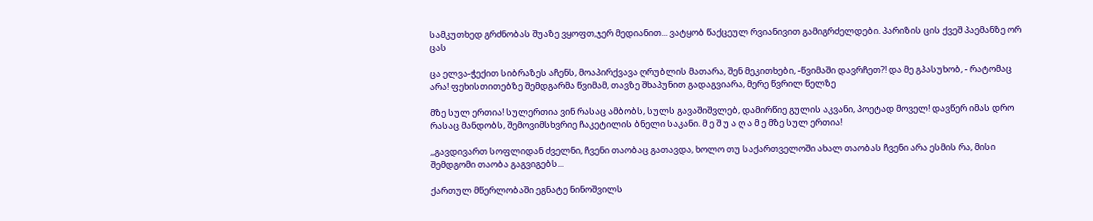სამკუთხედ გრძნობას შუაზე ვყოფთ,ჯერ მედიანით... ვატყობ წაქცეულ რვიანივით გამიგრძელდები. პარიზის ცის ქვეშ პაემანზე ორ ცას

ცა ელვა-ჭექით სიბრაზეს აჩენს, მოაპირქვავა ღრუბლის მათარა, შენ მეკითხები, -წვიმაში დავრჩეთ?! და მე გპასუხობ, - რატომაც არა! ფეხისთითებზე შემდგარმა წვიმამ, თავზე შხაპუნით გადაგვიარა, მერე წვრილ წელზე

მზე სულ ერთია! სულერთია ვინ რასაც ამბობს, სულს გავაშიშვლებ, დამირწიე გულის აკვანი, პოეტად მოველ! დავწერ იმას დრო რასაც მანდობს, შემოვიმსხვრიე ჩაკეტილის ბნელი საკანი. მ ე შ უ ა ღ ა მ ე მზე სულ ერთია!

,,გავდივართ სოფლიდან ძველნი, ჩვენი თაობაც გათავდა, ხოლო თუ საქართველოში ახალ თაობას ჩვენი არა ესმის რა, მისი შემდგომი თაობა გაგვიგებს...

ქართულ მწერლობაში ეგნატე ნინოშვილს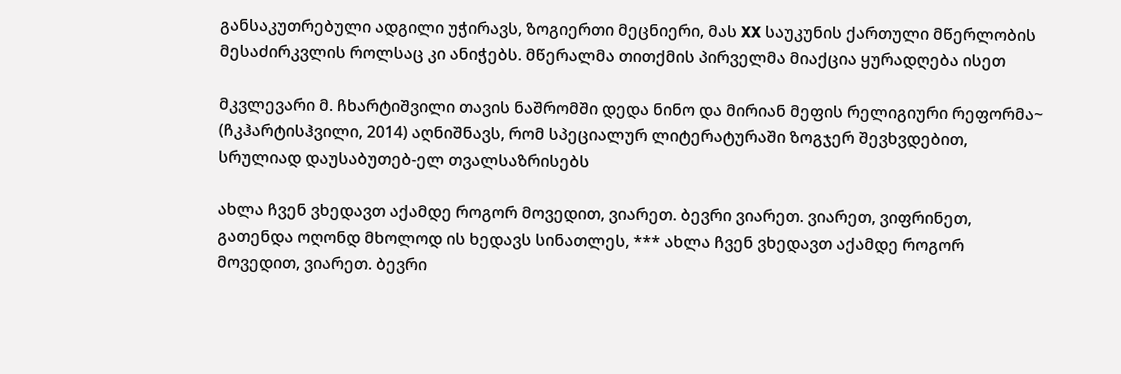განსაკუთრებული ადგილი უჭირავს, ზოგიერთი მეცნიერი, მას XX საუკუნის ქართული მწერლობის მესაძირკვლის როლსაც კი ანიჭებს. მწერალმა თითქმის პირველმა მიაქცია ყურადღება ისეთ

მკვლევარი მ. ჩხარტიშვილი თავის ნაშრომში დედა ნინო და მირიან მეფის რელიგიური რეფორმა~ (ჩკჰარტისჰვილი, 2014) აღნიშნავს, რომ სპეციალურ ლიტერატურაში ზოგჯერ შევხვდებით, სრულიად დაუსაბუთებ-ელ თვალსაზრისებს

ახლა ჩვენ ვხედავთ აქამდე როგორ მოვედით, ვიარეთ. ბევრი ვიარეთ. ვიარეთ, ვიფრინეთ, გათენდა ოღონდ მხოლოდ ის ხედავს სინათლეს, *** ახლა ჩვენ ვხედავთ აქამდე როგორ მოვედით, ვიარეთ. ბევრი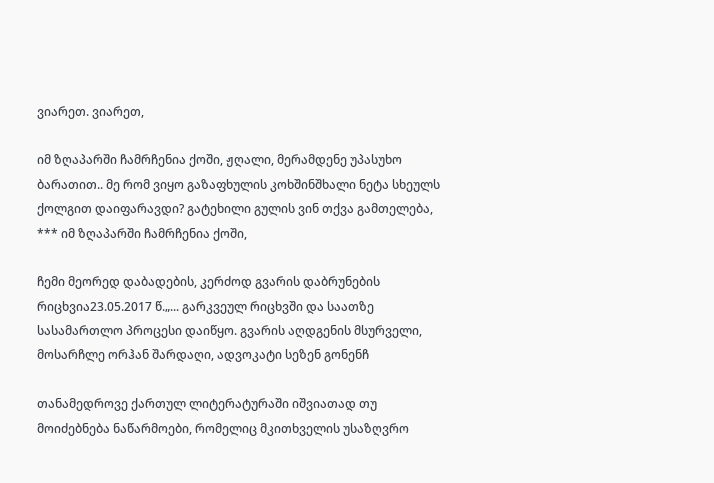ვიარეთ. ვიარეთ,

იმ ზღაპარში ჩამრჩენია ქოში, ჟღალი, მერამდენე უპასუხო ბარათით.. მე რომ ვიყო გაზაფხულის კოხშინშხალი ნეტა სხეულს ქოლგით დაიფარავდი? გატეხილი გულის ვინ თქვა გამთელება, *** იმ ზღაპარში ჩამრჩენია ქოში,

ჩემი მეორედ დაბადების, კერძოდ გვარის დაბრუნების რიცხვია23.05.2017 წ.„... გარკვეულ რიცხვში და საათზე სასამართლო პროცესი დაიწყო. გვარის აღდგენის მსურველი, მოსარჩლე ორჰან შარდაღი, ადვოკატი სეზენ გონენჩ

თანამედროვე ქართულ ლიტერატურაში იშვიათად თუ მოიძებნება ნაწარმოები, რომელიც მკითხველის უსაზღვრო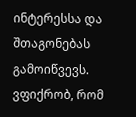ინტერესსა და შთაგონებას გამოიწვევს. ვფიქრობ, რომ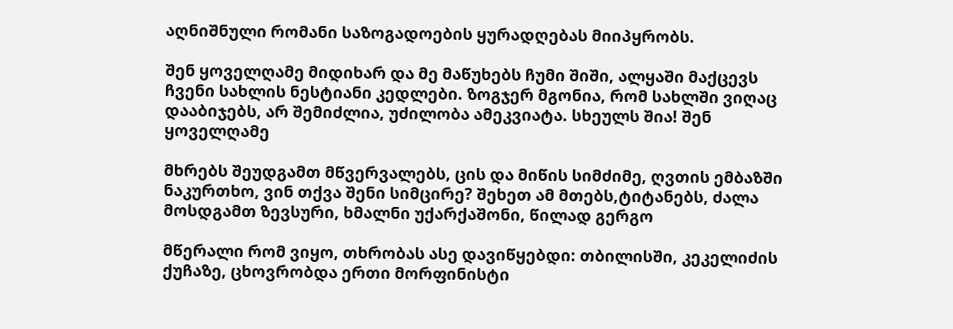აღნიშნული რომანი საზოგადოების ყურადღებას მიიპყრობს.

შენ ყოველღამე მიდიხარ და მე მაწუხებს ჩუმი შიში, ალყაში მაქცევს ჩვენი სახლის ნესტიანი კედლები. ზოგჯერ მგონია, რომ სახლში ვიღაც დააბიჯებს, არ შემიძლია, უძილობა ამეკვიატა. სხეულს შია! შენ ყოველღამე

მხრებს შეუდგამთ მწვერვალებს, ცის და მიწის სიმძიმე, ღვთის ემბაზში ნაკურთხო, ვინ თქვა შენი სიმცირე? შეხეთ ამ მთებს,ტიტანებს, ძალა მოსდგამთ ზევსური, ხმალნი უქარქაშონი, წილად გერგო

მწერალი რომ ვიყო, თხრობას ასე დავიწყებდი: თბილისში, კეკელიძის ქუჩაზე, ცხოვრობდა ერთი მორფინისტი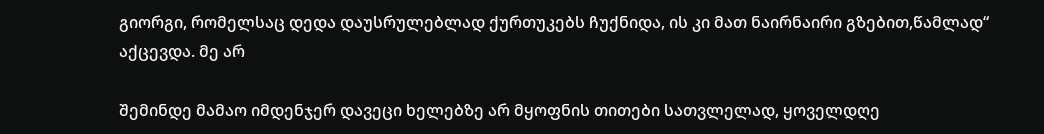გიორგი, რომელსაც დედა დაუსრულებლად ქურთუკებს ჩუქნიდა, ის კი მათ ნაირნაირი გზებით,წამლად“ აქცევდა. მე არ

შემინდე მამაო იმდენჯერ დავეცი ხელებზე არ მყოფნის თითები სათვლელად, ყოველდღე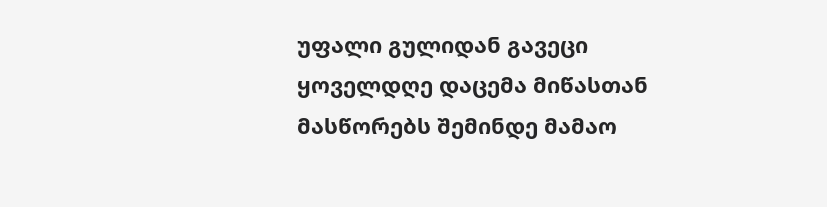უფალი გულიდან გავეცი ყოველდღე დაცემა მიწასთან მასწორებს შემინდე მამაო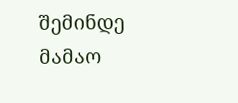შემინდე მამაო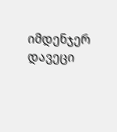იმდენჯერ დავეცი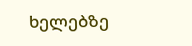ხელებზე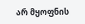არ მყოფნის